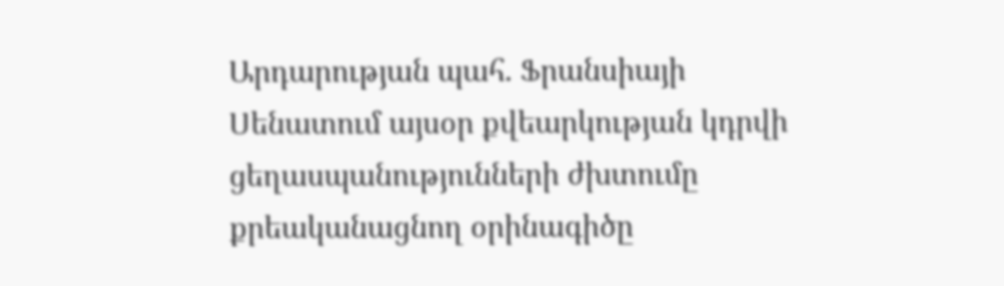Արդարության պահ. Ֆրանսիայի Սենատում այսօր քվեարկության կդրվի ցեղասպանությունների ժխտումը քրեականացնող օրինագիծը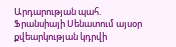Արդարության պահ. Ֆրանսիայի Սենատում այսօր քվեարկության կդրվի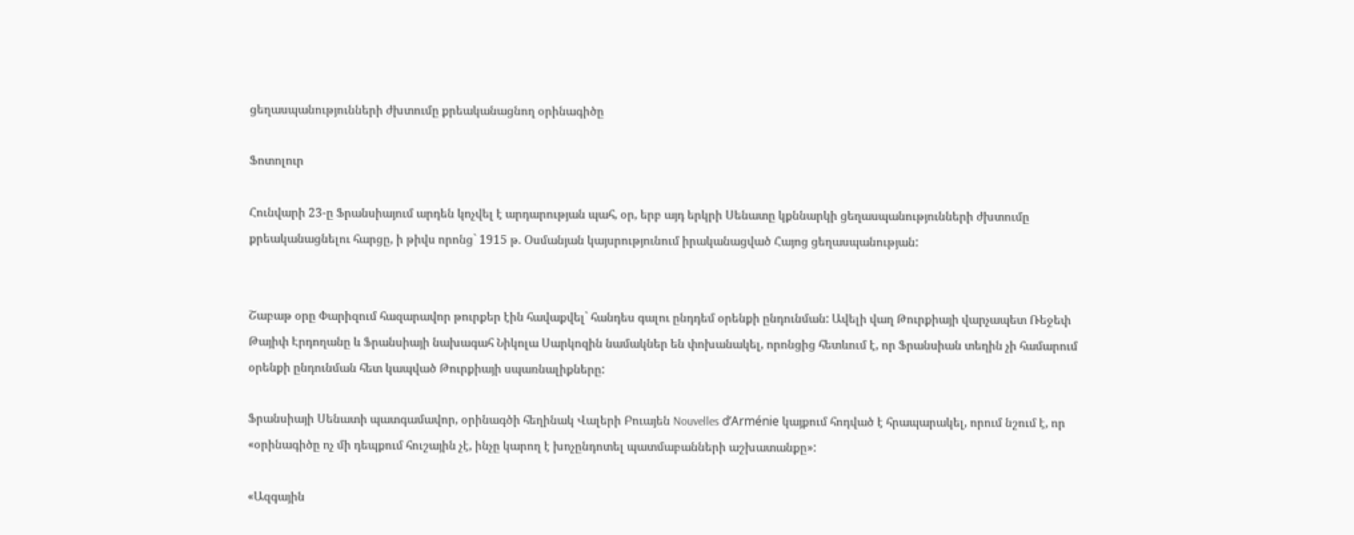ցեղասպանությունների ժխտումը քրեականացնող օրինագիծը

Ֆոտոլուր

Հունվարի 23-ը Ֆրանսիայում արդեն կոչվել է արդարության պահ, օր, երբ այդ երկրի Սենատը կքննարկի ցեղասպանությունների ժխտումը քրեականացնելու հարցը, ի թիվս որոնց` 1915 թ. Օսմանյան կայսրությունում իրականացված Հայոց ցեղասպանության:


Շաբաթ օրը Փարիզում հազարավոր թուրքեր էին հավաքվել` հանդես գալու ընդդեմ օրենքի ընդունման: Ավելի վաղ Թուրքիայի վարչապետ Ռեջեփ Թայիփ Էրդողանը և Ֆրանսիայի նախագահ Նիկոլա Սարկոզին նամակներ են փոխանակել, որոնցից հետևում է, որ Ֆրանսիան տեղին չի համարում օրենքի ընդունման հետ կապված Թուրքիայի սպառնալիքները:

Ֆրանսիայի Սենատի պատգամավոր, օրինագծի հեղինակ Վալերի Բուայեն Nouvelles d’Arménie կայքում հոդված է հրապարակել, որում նշում է, որ «օրինագիծը ոչ մի դեպքում հուշային չէ, ինչը կարող է խոչընդոտել պատմաբանների աշխատանքը»:

«Ազգային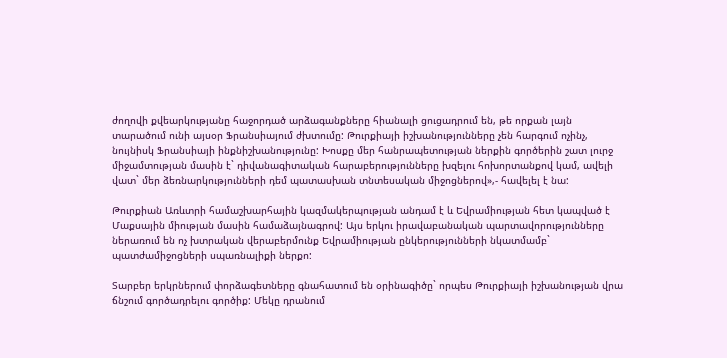ժողովի քվեարկությանը հաջորդած արձագանքները հիանալի ցուցադրում են, թե որքան լայն տարածում ունի այսօր Ֆրանսիայում ժխտումը: Թուրքիայի իշխանությունները չեն հարգում ոչինչ, նույնիսկ Ֆրանսիայի ինքնիշխանությունը: Խոսքը մեր հանրապետության ներքին գործերին շատ լուրջ միջամտության մասին է` դիվանագիտական հարաբերությունները խզելու հոխորտանքով կամ, ավելի վատ` մեր ձեռնարկությունների դեմ պատասխան տնտեսական միջոցներով»,- հավելել է նա:

Թուրքիան Առևտրի համաշխարհային կազմակերպության անդամ է և Եվրամիության հետ կապված է Մաքսային միության մասին համաձայնագրով: Այս երկու իրավաբանական պարտավորությունները ներառում են ոչ խտրական վերաբերմունք Եվրամիության ընկերությունների նկատմամբ` պատժամիջոցների սպառնալիքի ներքո:

Տարբեր երկրներում փորձագետները գնահատում են օրինագիծը` որպես Թուրքիայի իշխանության վրա ճնշում գործադրելու գործիք: Մեկը դրանում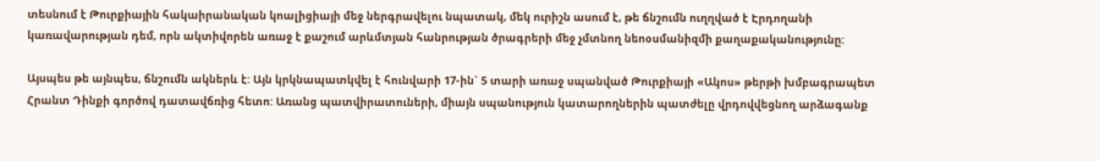տեսնում է Թուրքիային հակաիրանական կոալիցիայի մեջ ներգրավելու նպատակ, մեկ ուրիշն ասում է, թե ճնշումն ուղղված է Էրդողանի կառավարության դեմ, որն ակտիվորեն առաջ է քաշում արևմտյան հանրության ծրագրերի մեջ չմտնող նեոօսմանիզմի քաղաքականությունը:

Այսպես թե այնպես, ճնշումն ակներև է: Այն կրկնապատկվել է հունվարի 17-ին` 5 տարի առաջ սպանված Թուրքիայի «Ակոս» թերթի խմբագրապետ Հրանտ Դինքի գործով դատավճռից հետո: Առանց պատվիրատուների, միայն սպանություն կատարողներին պատժելը վրդովվեցնող արձագանք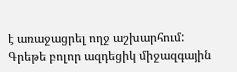է առաջացրել ողջ աշխարհում: Գրեթե բոլոր ազդեցիկ միջազգային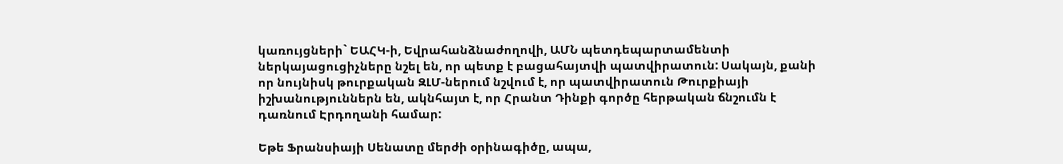կառույցների` ԵԱՀԿ-ի, Եվրահանձնաժողովի, ԱՄՆ պետդեպարտամենտի ներկայացուցիչները նշել են, որ պետք է բացահայտվի պատվիրատուն: Սակայն, քանի որ նույնիսկ թուրքական ԶԼՄ-ներում նշվում է, որ պատվիրատուն Թուրքիայի իշխանություններն են, ակնհայտ է, որ Հրանտ Դինքի գործը հերթական ճնշումն է դառնում Էրդողանի համար:

Եթե Ֆրանսիայի Սենատը մերժի օրինագիծը, ապա,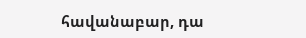հավանաբար, դա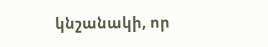կնշանակի, որ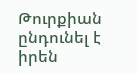Թուրքիան ընդունել է իրեն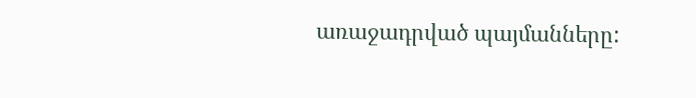առաջադրված պայմանները: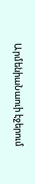ԱրմենիաՆաուի էջերում